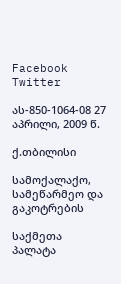Facebook Twitter

ას-850-1064-08 27 აპრილი, 2009 წ.

ქ.თბილისი

სამოქალაქო, სამეწარმეო და გაკოტრების

საქმეთა პალატა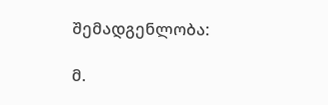შემადგენლობა:

მ.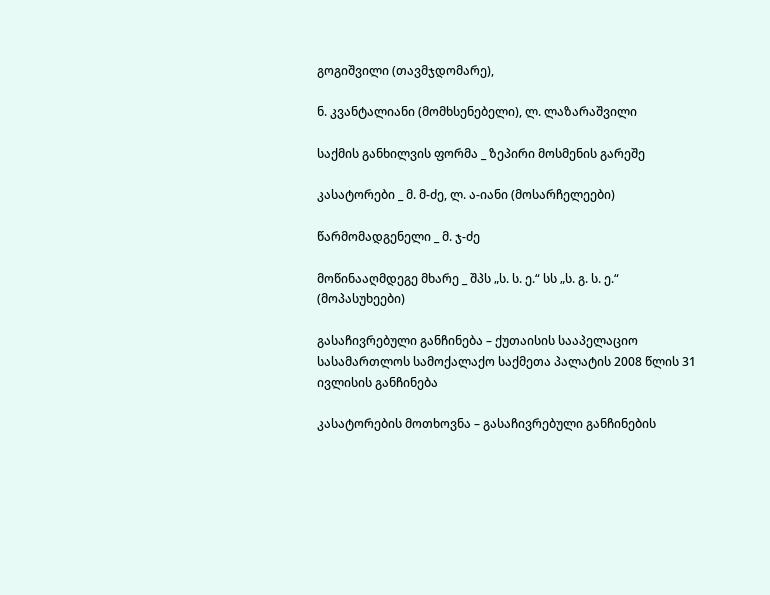გოგიშვილი (თავმჯდომარე),

ნ. კვანტალიანი (მომხსენებელი), ლ. ლაზარაშვილი

საქმის განხილვის ფორმა _ ზეპირი მოსმენის გარეშე

კასატორები _ მ. მ-ძე, ლ. ა-იანი (მოსარჩელეები)

წარმომადგენელი _ მ. ჯ-ძე

მოწინააღმდეგე მხარე _ შპს „ს. ს. ე.“ სს „ს. გ. ს. ე.“ (მოპასუხეები)

გასაჩივრებული განჩინება – ქუთაისის სააპელაციო სასამართლოს სამოქალაქო საქმეთა პალატის 2008 წლის 31 ივლისის განჩინება

კასატორების მოთხოვნა – გასაჩივრებული განჩინების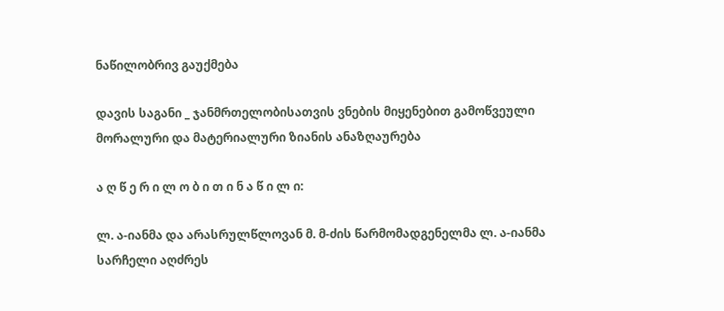ნაწილობრივ გაუქმება

დავის საგანი _ ჯანმრთელობისათვის ვნების მიყენებით გამოწვეული მორალური და მატერიალური ზიანის ანაზღაურება

ა ღ წ ე რ ი ლ ო ბ ი თ ი ნ ა წ ი ლ ი:

ლ. ა-იანმა და არასრულწლოვან მ. მ-ძის წარმომადგენელმა ლ. ა-იანმა სარჩელი აღძრეს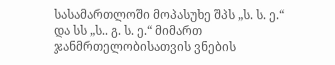სასამართლოში მოპასუხე შპს „ს. ს. ე.“ და სს „ს.. გ. ს. ე.“ მიმართ ჯანმრთელობისათვის ვნების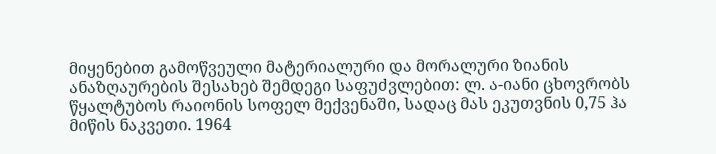მიყენებით გამოწვეული მატერიალური და მორალური ზიანის ანაზღაურების შესახებ შემდეგი საფუძვლებით: ლ. ა-იანი ცხოვრობს წყალტუბოს რაიონის სოფელ მექვენაში, სადაც მას ეკუთვნის 0,75 ჰა მიწის ნაკვეთი. 1964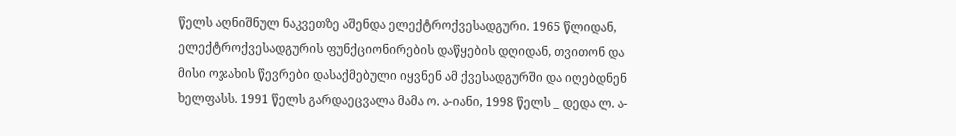წელს აღნიშნულ ნაკვეთზე აშენდა ელექტროქვესადგური. 1965 წლიდან, ელექტროქვესადგურის ფუნქციონირების დაწყების დღიდან, თვითონ და მისი ოჯახის წევრები დასაქმებული იყვნენ ამ ქვესადგურში და იღებდნენ ხელფასს. 1991 წელს გარდაეცვალა მამა ო. ა-იანი, 1998 წელს _ დედა ლ. ა-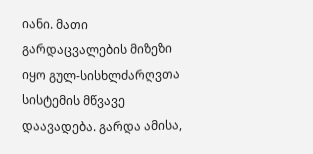იანი. მათი გარდაცვალების მიზეზი იყო გულ-სისხლძარღვთა სისტემის მწვავე დაავადება. გარდა ამისა,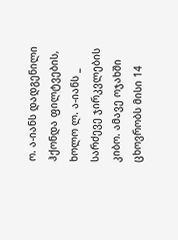ო. ა-იანს დადგენილი ჰქონდა ფილტვების, ხოლო ლ. ა-იანს _ სარძევე ჯირკვლების კიბო. ამავე ოჯახში ცხოვრობს მისი 14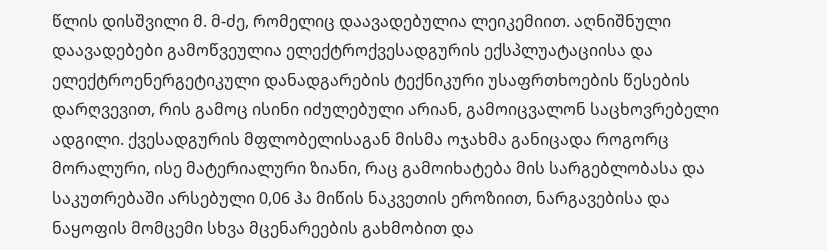წლის დისშვილი მ. მ-ძე, რომელიც დაავადებულია ლეიკემიით. აღნიშნული დაავადებები გამოწვეულია ელექტროქვესადგურის ექსპლუატაციისა და ელექტროენერგეტიკული დანადგარების ტექნიკური უსაფრთხოების წესების დარღვევით, რის გამოც ისინი იძულებული არიან, გამოიცვალონ საცხოვრებელი ადგილი. ქვესადგურის მფლობელისაგან მისმა ოჯახმა განიცადა როგორც მორალური, ისე მატერიალური ზიანი, რაც გამოიხატება მის სარგებლობასა და საკუთრებაში არსებული 0,06 ჰა მიწის ნაკვეთის ეროზიით, ნარგავებისა და ნაყოფის მომცემი სხვა მცენარეების გახმობით და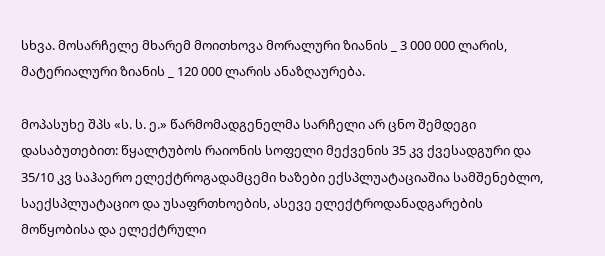სხვა. მოსარჩელე მხარემ მოითხოვა მორალური ზიანის _ 3 000 000 ლარის, მატერიალური ზიანის _ 120 000 ლარის ანაზღაურება.

მოპასუხე შპს «ს. ს. ე.» წარმომადგენელმა სარჩელი არ ცნო შემდეგი დასაბუთებით: წყალტუბოს რაიონის სოფელი მექვენის 35 კვ ქვესადგური და 35/10 კვ საჰაერო ელექტროგადამცემი ხაზები ექსპლუატაციაშია სამშენებლო, საექსპლუატაციო და უსაფრთხოების, ასევე ელექტროდანადგარების მოწყობისა და ელექტრული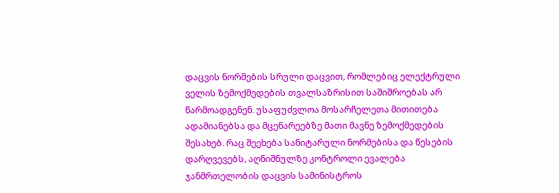დაცვის ნორმების სრული დაცვით, რომლებიც ელექტრული ველის ზემოქმედების თვალსაზრისით საშიშროებას არ წარმოადგენენ. უსაფუძვლოა მოსარჩელეთა მითითება ადამიანებსა და მცენარეებზე მათი მავნე ზემოქმედების შესახებ. რაც შეეხება სანიტარული ნორმებისა და წესების დარღვევებს, აღნიშნულზე კონტროლი ევალება ჯანმრთელობის დაცვის სამინისტროს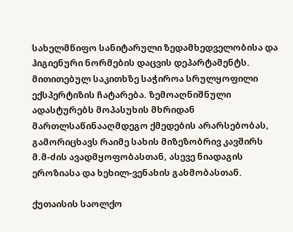სახელმწიფო სანიტარული ზედამხედველობისა და ჰიგიენური ნორმების დაცვის დეპარტამენტს. მითითებულ საკითხზე საჭიროა სრულყოფილი ექსპერტიზის ჩატარება. ზემოაღნიშნული ადასტურებს მოპასუხის მხრიდან მართლსაწინააღმდეგო ქმედების არარსებობას, გამორიცხავს რაიმე სახის მიზეზობრივ კავშირს მ.მ-ძის ავადმყოფობასთან, ასევე ნიადაგის ეროზიასა და ხეხილ-ვენახის გახმობასთან.

ქუთაისის საოლქო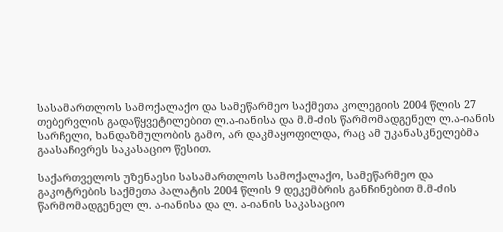სასამართლოს სამოქალაქო და სამეწარმეო საქმეთა კოლეგიის 2004 წლის 27 თებერვლის გადაწყვეტილებით ლ.ა-იანისა და მ.მ-ძის წარმომადგენელ ლ.ა-იანის სარჩელი, ხანდაზმულობის გამო, არ დაკმაყოფილდა, რაც ამ უკანასკნელებმა გაასაჩივრეს საკასაციო წესით.

საქართველოს უზენაესი სასამართლოს სამოქალაქო, სამეწარმეო და გაკოტრების საქმეთა პალატის 2004 წლის 9 დეკემბრის განჩინებით მ.მ-ძის წარმომადგენელ ლ. ა-იანისა და ლ. ა-იანის საკასაციო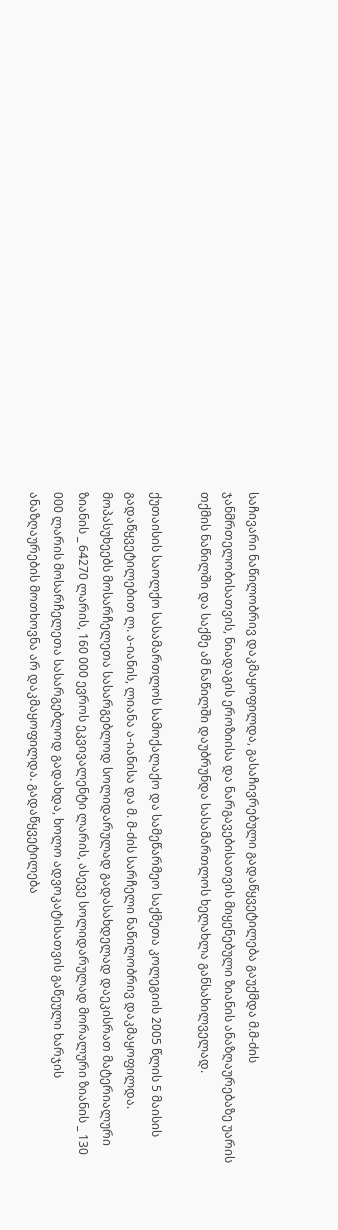საჩივარი ნაწილობრივ დაკმაყოფილდა, გასაჩივრებული გადაწყვეტილება გაუქმდა მ.მ-ძის ჯანმრთელობისათვის, ნიადაგის ეროზიისა და ნარგავებისათვის მიყენებული ზიანის ანაზღაურებაზე უარის თქმის ნაწილში და საქმე ამ ნაწილში დაუბრუნდა სასამართლოს ხელახლა განსახილველად.

ქუთაისის საოლქო სასამართლოს სამოქალაქო და სამეწარმეო საქმეთა კოლეგიის 2005 წლის 5 მაისის გადაწყვეტილებით ლ. ა-იანის, ლიანა ა-იანისა და მ. მ-ძის სარჩელი ნაწილობრივ დაკმაყოფილდა. მოპასუხეებს მოსარჩელეთა სასარგებლოდ სოლიდარულად გადასახდელად დაეკისრათ მატერიალური ზიანის _ 64270 ლარის, 160 000 ევროს ეკვივალენტი ლარის, ასევე სოლიდარულად მორალური ზიანის _ 130 000 ლარის მოსარჩელეთა სასარგებლოდ გადახდა, ხოლო ადვოკატისათვის გაწეული ხარჯის ანაზღაურების მოთხოვნა არ დაკმაყოფილდა. გადაწყვეტილება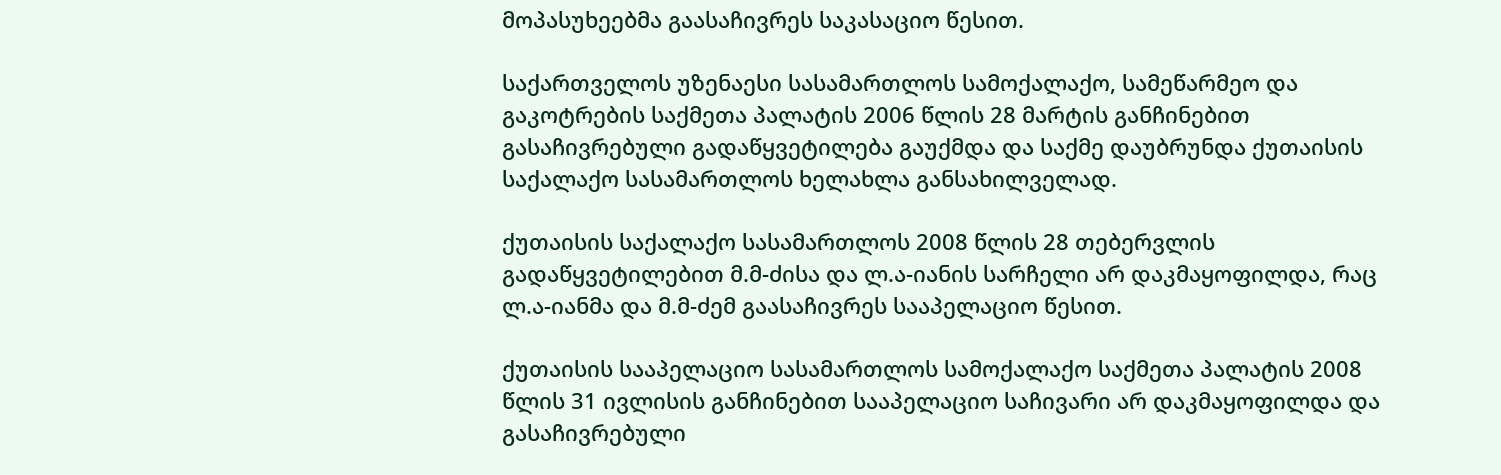მოპასუხეებმა გაასაჩივრეს საკასაციო წესით.

საქართველოს უზენაესი სასამართლოს სამოქალაქო, სამეწარმეო და გაკოტრების საქმეთა პალატის 2006 წლის 28 მარტის განჩინებით გასაჩივრებული გადაწყვეტილება გაუქმდა და საქმე დაუბრუნდა ქუთაისის საქალაქო სასამართლოს ხელახლა განსახილველად.

ქუთაისის საქალაქო სასამართლოს 2008 წლის 28 თებერვლის გადაწყვეტილებით მ.მ-ძისა და ლ.ა-იანის სარჩელი არ დაკმაყოფილდა, რაც ლ.ა-იანმა და მ.მ-ძემ გაასაჩივრეს სააპელაციო წესით.

ქუთაისის სააპელაციო სასამართლოს სამოქალაქო საქმეთა პალატის 2008 წლის 31 ივლისის განჩინებით სააპელაციო საჩივარი არ დაკმაყოფილდა და გასაჩივრებული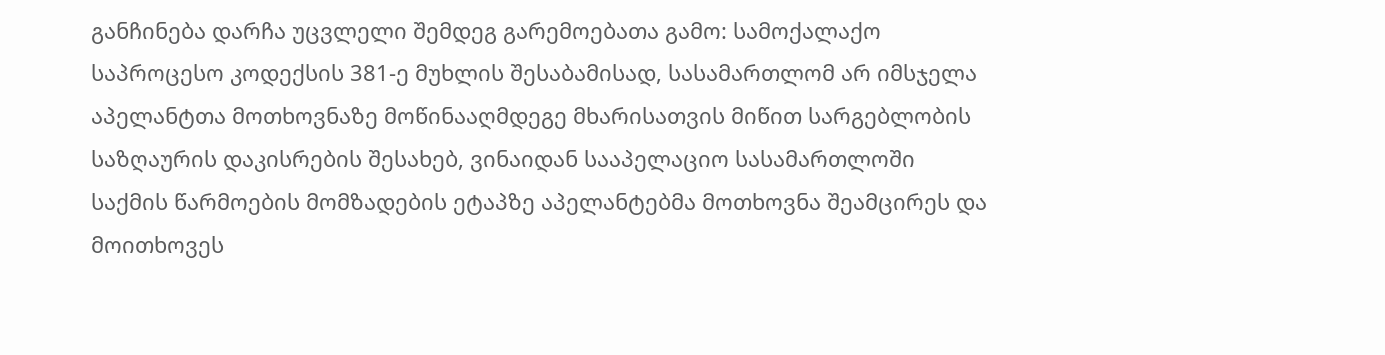განჩინება დარჩა უცვლელი შემდეგ გარემოებათა გამო: სამოქალაქო საპროცესო კოდექსის 381-ე მუხლის შესაბამისად, სასამართლომ არ იმსჯელა აპელანტთა მოთხოვნაზე მოწინააღმდეგე მხარისათვის მიწით სარგებლობის საზღაურის დაკისრების შესახებ, ვინაიდან სააპელაციო სასამართლოში საქმის წარმოების მომზადების ეტაპზე აპელანტებმა მოთხოვნა შეამცირეს და მოითხოვეს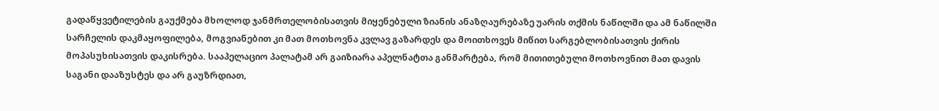გადაწყვეტილების გაუქმება მხოლოდ ჯანმრთელობისათვის მიყენებული ზიანის ანაზღაურებაზე უარის თქმის ნაწილში და ამ ნაწილში სარჩელის დაკმაყოფილება, მოგვიანებით კი მათ მოთხოვნა კვლავ გაზარდეს და მოითხოვეს მიწით სარგებლობისათვის ქირის მოპასუხისათვის დაკისრება. სააპელაციო პალატამ არ გაიზიარა აპელნატთა განმარტება, რომ მითითებული მოთხოვნით მათ დავის საგანი დააზუსტეს და არ გაუზრდიათ,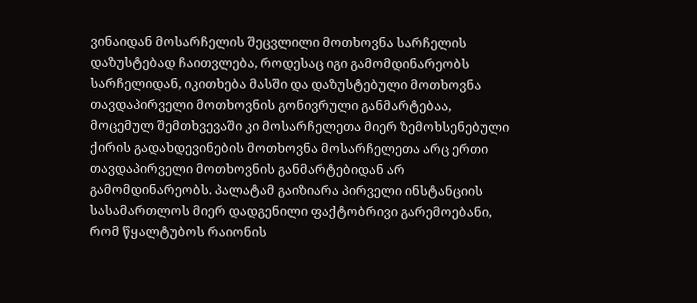ვინაიდან მოსარჩელის შეცვლილი მოთხოვნა სარჩელის დაზუსტებად ჩაითვლება, როდესაც იგი გამომდინარეობს სარჩელიდან, იკითხება მასში და დაზუსტებული მოთხოვნა თავდაპირველი მოთხოვნის გონივრული განმარტებაა, მოცემულ შემთხვევაში კი მოსარჩელეთა მიერ ზემოხსენებული ქირის გადახდევინების მოთხოვნა მოსარჩელეთა არც ერთი თავდაპირველი მოთხოვნის განმარტებიდან არ გამომდინარეობს. პალატამ გაიზიარა პირველი ინსტანციის სასამართლოს მიერ დადგენილი ფაქტობრივი გარემოებანი, რომ წყალტუბოს რაიონის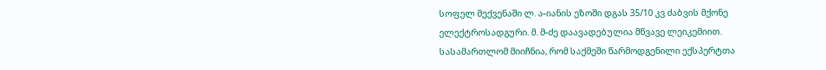სოფელ მექვენაში ლ. ა-იანის ეზოში დგას 35/10 კვ ძაბვის მქონე ელექტროსადგური. მ. მ-ძე დაავადებულია მწვავე ლეიკემიით. სასამართლომ მიიჩნია, რომ საქმეში წარმოდგენილი ექსპერტთა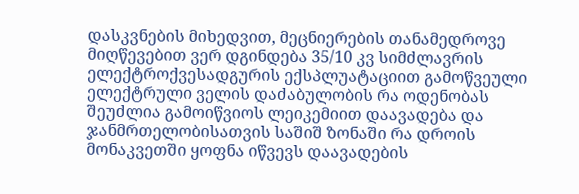დასკვნების მიხედვით, მეცნიერების თანამედროვე მიღწევებით ვერ დგინდება 35/10 კვ სიმძლავრის ელექტროქვესადგურის ექსპლუატაციით გამოწვეული ელექტრული ველის დაძაბულობის რა ოდენობას შეუძლია გამოიწვიოს ლეიკემიით დაავადება და ჯანმრთელობისათვის საშიშ ზონაში რა დროის მონაკვეთში ყოფნა იწვევს დაავადების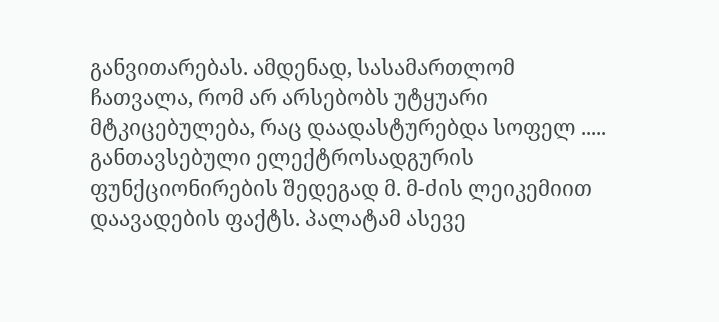განვითარებას. ამდენად, სასამართლომ ჩათვალა, რომ არ არსებობს უტყუარი მტკიცებულება, რაც დაადასტურებდა სოფელ ..... განთავსებული ელექტროსადგურის ფუნქციონირების შედეგად მ. მ-ძის ლეიკემიით დაავადების ფაქტს. პალატამ ასევე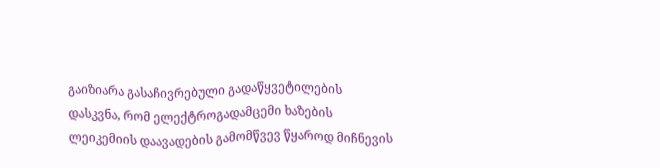გაიზიარა გასაჩივრებული გადაწყვეტილების დასკვნა, რომ ელექტროგადამცემი ხაზების ლეიკემიის დაავადების გამომწვევ წყაროდ მიჩნევის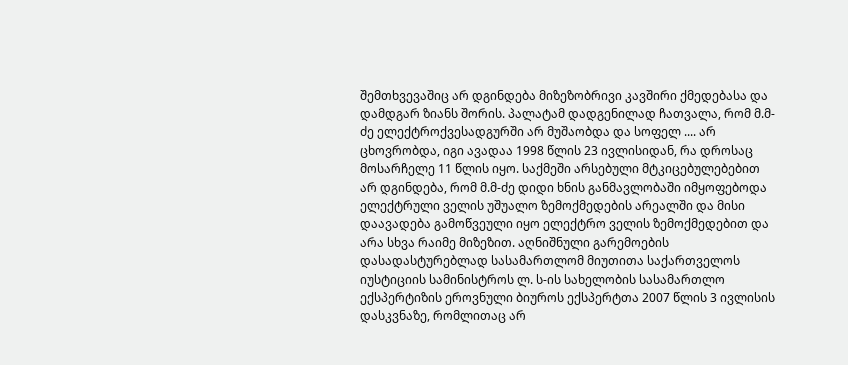შემთხვევაშიც არ დგინდება მიზეზობრივი კავშირი ქმედებასა და დამდგარ ზიანს შორის. პალატამ დადგენილად ჩათვალა, რომ მ.მ-ძე ელექტროქვესადგურში არ მუშაობდა და სოფელ .... არ ცხოვრობდა, იგი ავადაა 1998 წლის 23 ივლისიდან, რა დროსაც მოსარჩელე 11 წლის იყო. საქმეში არსებული მტკიცებულებებით არ დგინდება, რომ მ.მ-ძე დიდი ხნის განმავლობაში იმყოფებოდა ელექტრული ველის უშუალო ზემოქმედების არეალში და მისი დაავადება გამოწვეული იყო ელექტრო ველის ზემოქმედებით და არა სხვა რაიმე მიზეზით. აღნიშნული გარემოების დასადასტურებლად სასამართლომ მიუთითა საქართველოს იუსტიციის სამინისტროს ლ. ს-ის სახელობის სასამართლო ექსპერტიზის ეროვნული ბიუროს ექსპერტთა 2007 წლის 3 ივლისის დასკვნაზე, რომლითაც არ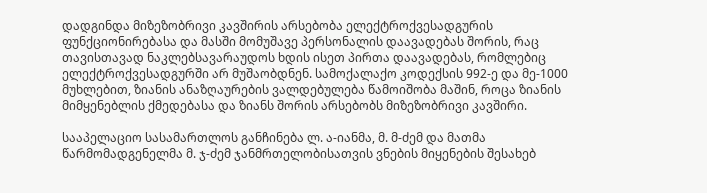დადგინდა მიზეზობრივი კავშირის არსებობა ელექტროქვესადგურის ფუნქციონირებასა და მასში მომუშავე პერსონალის დაავადებას შორის, რაც თავისთავად ნაკლებსავარაუდოს ხდის ისეთ პირთა დაავადებას, რომლებიც ელექტროქვესადგურში არ მუშაობდნენ. სამოქალაქო კოდექსის 992-ე და მე-1000 მუხლებით, ზიანის ანაზღაურების ვალდებულება წამოიშობა მაშინ, როცა ზიანის მიმყენებლის ქმედებასა და ზიანს შორის არსებობს მიზეზობრივი კავშირი.

სააპელაციო სასამართლოს განჩინება ლ. ა-იანმა, მ. მ-ძემ და მათმა წარმომადგენელმა მ. ჯ-ძემ ჯანმრთელობისათვის ვნების მიყენების შესახებ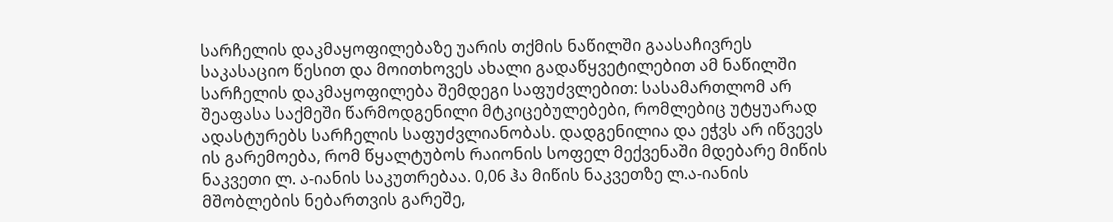სარჩელის დაკმაყოფილებაზე უარის თქმის ნაწილში გაასაჩივრეს საკასაციო წესით და მოითხოვეს ახალი გადაწყვეტილებით ამ ნაწილში სარჩელის დაკმაყოფილება შემდეგი საფუძვლებით: სასამართლომ არ შეაფასა საქმეში წარმოდგენილი მტკიცებულებები, რომლებიც უტყუარად ადასტურებს სარჩელის საფუძვლიანობას. დადგენილია და ეჭვს არ იწვევს ის გარემოება, რომ წყალტუბოს რაიონის სოფელ მექვენაში მდებარე მიწის ნაკვეთი ლ. ა-იანის საკუთრებაა. 0,06 ჰა მიწის ნაკვეთზე ლ.ა-იანის მშობლების ნებართვის გარეშე,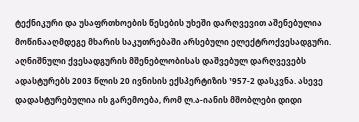ტექნიკური და უსაფრთხოების წესების უხეში დარღვევით აშენებულია მოწინააღმდეგე მხარის საკუთრებაში არსებული ელექტროქვესადგური. აღნიშნული ქვესადგურის მშენებლობისას დაშვებულ დარღვევებს ადასტურებს 2003 წლის 20 ივნისის ექსპერტიზის ¹957-2 დასკვნა. ასევე დადასტურებულია ის გარემოება, რომ ლ.ა-იანის მშობლები დიდი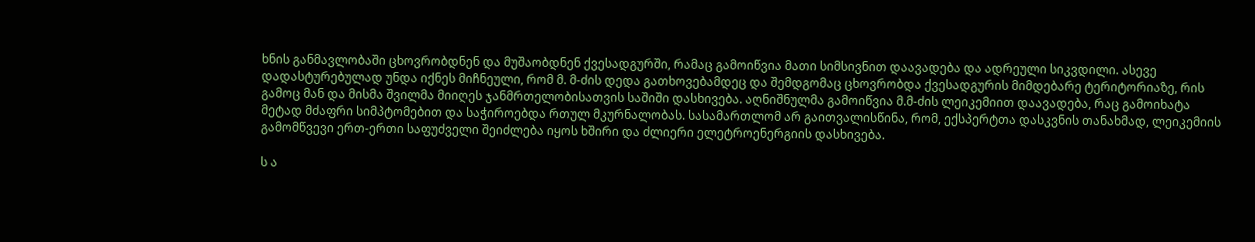ხნის განმავლობაში ცხოვრობდნენ და მუშაობდნენ ქვესადგურში, რამაც გამოიწვია მათი სიმსივნით დაავადება და ადრეული სიკვდილი. ასევე დადასტურებულად უნდა იქნეს მიჩნეული, რომ მ. მ-ძის დედა გათხოვებამდეც და შემდგომაც ცხოვრობდა ქვესადგურის მიმდებარე ტერიტორიაზე, რის გამოც მან და მისმა შვილმა მიიღეს ჯანმრთელობისათვის საშიში დასხივება. აღნიშნულმა გამოიწვია მ.მ-ძის ლეიკემიით დაავადება, რაც გამოიხატა მეტად მძაფრი სიმპტომებით და საჭიროებდა რთულ მკურნალობას. სასამართლომ არ გაითვალისწინა, რომ, ექსპერტთა დასკვნის თანახმად, ლეიკემიის გამომწვევი ერთ-ერთი საფუძველი შეიძლება იყოს ხშირი და ძლიერი ელეტროენერგიის დასხივება.

ს ა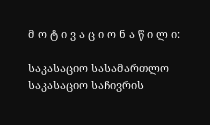მ ო ტ ი ვ ა ც ი ო ნ ა წ ი ლ ი:

საკასაციო სასამართლო საკასაციო საჩივრის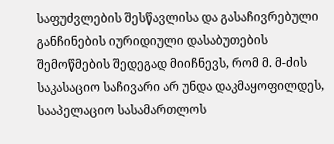საფუძვლების შესწავლისა და გასაჩივრებული განჩინების იურიდიული დასაბუთების შემოწმების შედეგად მიიჩნევს, რომ მ. მ-ძის საკასაციო საჩივარი არ უნდა დაკმაყოფილდეს, სააპელაციო სასამართლოს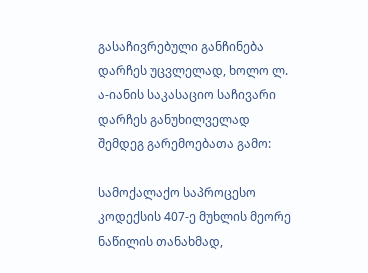გასაჩივრებული განჩინება დარჩეს უცვლელად, ხოლო ლ. ა-იანის საკასაციო საჩივარი დარჩეს განუხილველად შემდეგ გარემოებათა გამო:

სამოქალაქო საპროცესო კოდექსის 407-ე მუხლის მეორე ნაწილის თანახმად,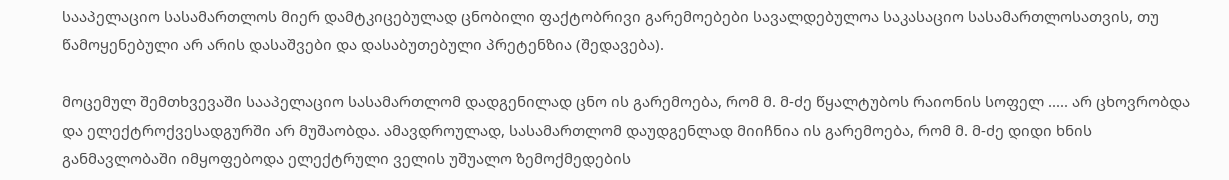სააპელაციო სასამართლოს მიერ დამტკიცებულად ცნობილი ფაქტობრივი გარემოებები სავალდებულოა საკასაციო სასამართლოსათვის, თუ წამოყენებული არ არის დასაშვები და დასაბუთებული პრეტენზია (შედავება).

მოცემულ შემთხვევაში სააპელაციო სასამართლომ დადგენილად ცნო ის გარემოება, რომ მ. მ-ძე წყალტუბოს რაიონის სოფელ ..... არ ცხოვრობდა და ელექტროქვესადგურში არ მუშაობდა. ამავდროულად, სასამართლომ დაუდგენლად მიიჩნია ის გარემოება, რომ მ. მ-ძე დიდი ხნის განმავლობაში იმყოფებოდა ელექტრული ველის უშუალო ზემოქმედების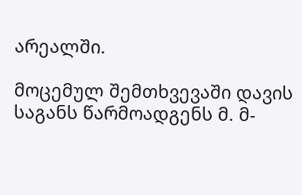არეალში.

მოცემულ შემთხვევაში დავის საგანს წარმოადგენს მ. მ-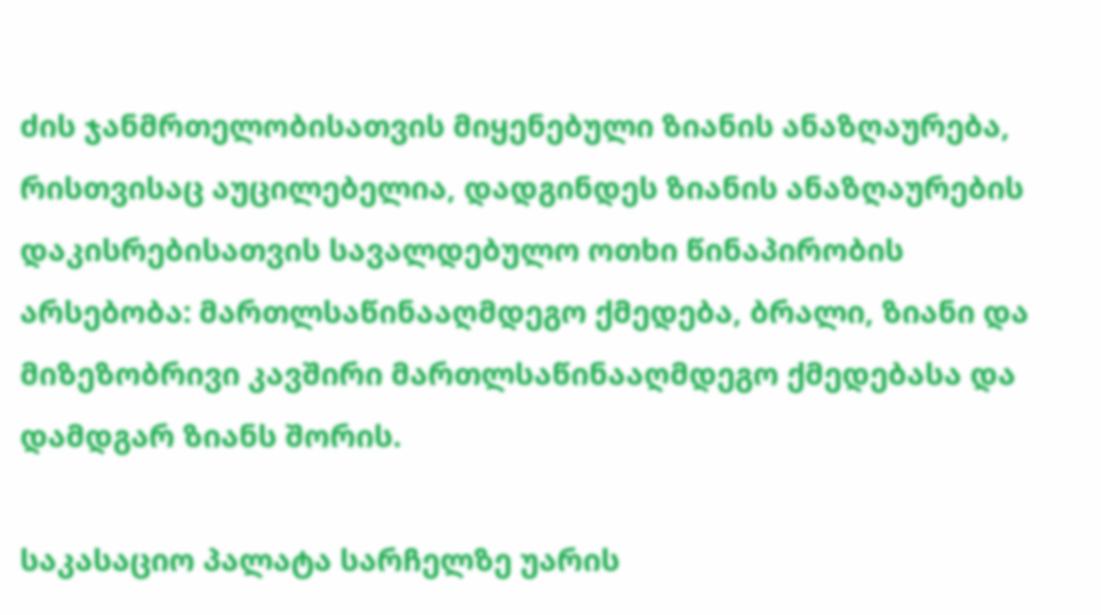ძის ჯანმრთელობისათვის მიყენებული ზიანის ანაზღაურება, რისთვისაც აუცილებელია, დადგინდეს ზიანის ანაზღაურების დაკისრებისათვის სავალდებულო ოთხი წინაპირობის არსებობა: მართლსაწინააღმდეგო ქმედება, ბრალი, ზიანი და მიზეზობრივი კავშირი მართლსაწინააღმდეგო ქმედებასა და დამდგარ ზიანს შორის.

საკასაციო პალატა სარჩელზე უარის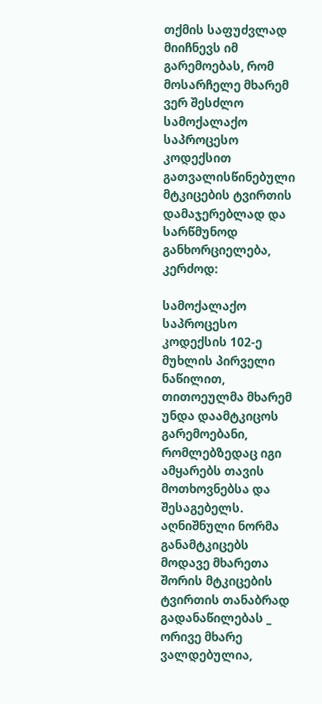თქმის საფუძვლად მიიჩნევს იმ გარემოებას, რომ მოსარჩელე მხარემ ვერ შესძლო სამოქალაქო საპროცესო კოდექსით გათვალისწინებული მტკიცების ტვირთის დამაჯერებლად და სარწმუნოდ განხორციელება, კერძოდ:

სამოქალაქო საპროცესო კოდექსის 102-ე მუხლის პირველი ნაწილით, თითოეულმა მხარემ უნდა დაამტკიცოს გარემოებანი, რომლებზედაც იგი ამყარებს თავის მოთხოვნებსა და შესაგებელს. აღნიშნული ნორმა განამტკიცებს მოდავე მხარეთა შორის მტკიცების ტვირთის თანაბრად გადანაწილებას _ ორივე მხარე ვალდებულია,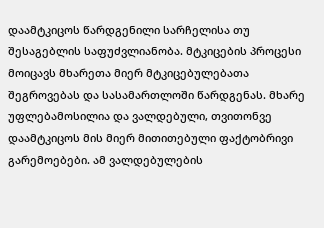დაამტკიცოს წარდგენილი სარჩელისა თუ შესაგებლის საფუძვლიანობა. მტკიცების პროცესი მოიცავს მხარეთა მიერ მტკიცებულებათა შეგროვებას და სასამართლოში წარდგენას. მხარე უფლებამოსილია და ვალდებული, თვითონვე დაამტკიცოს მის მიერ მითითებული ფაქტობრივი გარემოებები. ამ ვალდებულების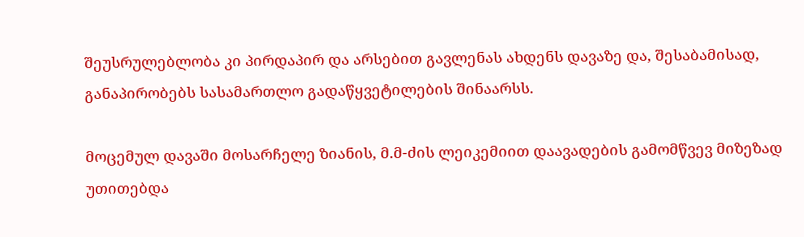შეუსრულებლობა კი პირდაპირ და არსებით გავლენას ახდენს დავაზე და, შესაბამისად, განაპირობებს სასამართლო გადაწყვეტილების შინაარსს.

მოცემულ დავაში მოსარჩელე ზიანის, მ.მ-ძის ლეიკემიით დაავადების გამომწვევ მიზეზად უთითებდა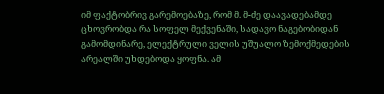იმ ფაქტობრივ გარემოებაზე, რომ მ. მ-ძე დაავადებამდე ცხოვრობდა რა სოფელ მექვენაში, სადავო ნაგებობიდან გამომდინარე, ელექტრული ველის უშუალო ზემოქმედების არეალში უხდებოდა ყოფნა. ამ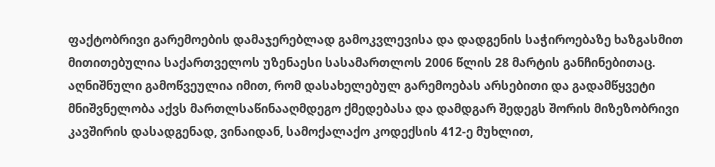ფაქტობრივი გარემოების დამაჯერებლად გამოკვლევისა და დადგენის საჭიროებაზე ხაზგასმით მითითებულია საქართველოს უზენაესი სასამართლოს 2006 წლის 28 მარტის განჩინებითაც. აღნიშნული გამოწვეულია იმით, რომ დასახელებულ გარემოებას არსებითი და გადამწყვეტი მნიშვნელობა აქვს მართლსაწინააღმდეგო ქმედებასა და დამდგარ შედეგს შორის მიზეზობრივი კავშირის დასადგენად, ვინაიდან, სამოქალაქო კოდექსის 412-ე მუხლით,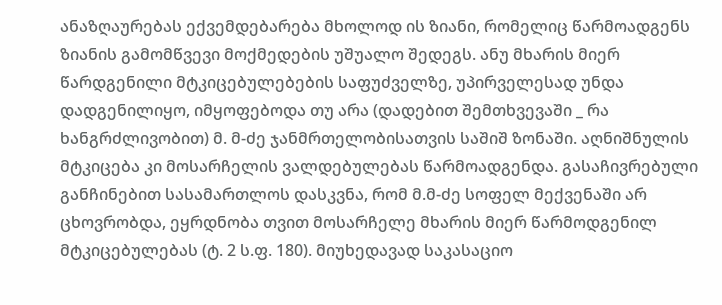ანაზღაურებას ექვემდებარება მხოლოდ ის ზიანი, რომელიც წარმოადგენს ზიანის გამომწვევი მოქმედების უშუალო შედეგს. ანუ მხარის მიერ წარდგენილი მტკიცებულებების საფუძველზე, უპირველესად უნდა დადგენილიყო, იმყოფებოდა თუ არა (დადებით შემთხვევაში _ რა ხანგრძლივობით) მ. მ-ძე ჯანმრთელობისათვის საშიშ ზონაში. აღნიშნულის მტკიცება კი მოსარჩელის ვალდებულებას წარმოადგენდა. გასაჩივრებული განჩინებით სასამართლოს დასკვნა, რომ მ.მ-ძე სოფელ მექვენაში არ ცხოვრობდა, ეყრდნობა თვით მოსარჩელე მხარის მიერ წარმოდგენილ მტკიცებულებას (ტ. 2 ს.ფ. 180). მიუხედავად საკასაციო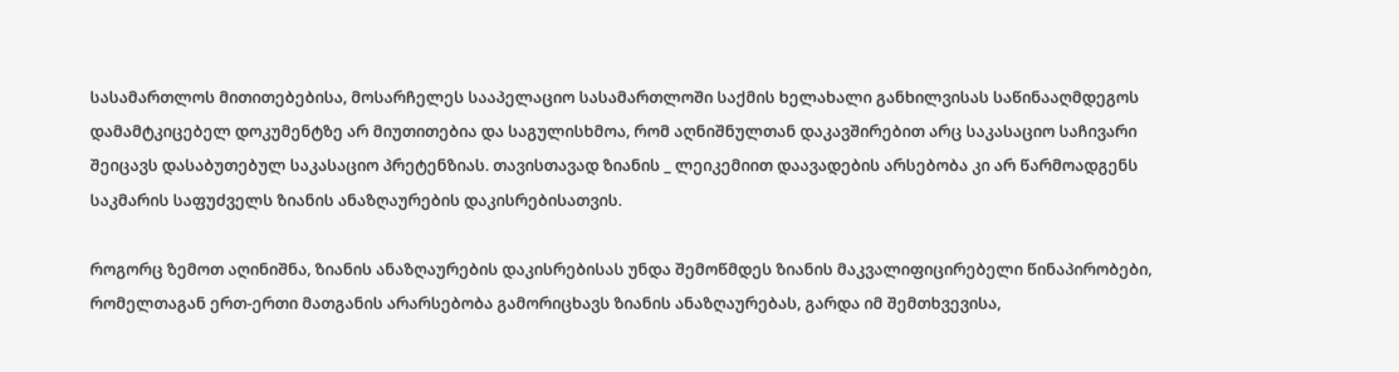სასამართლოს მითითებებისა, მოსარჩელეს სააპელაციო სასამართლოში საქმის ხელახალი განხილვისას საწინააღმდეგოს დამამტკიცებელ დოკუმენტზე არ მიუთითებია და საგულისხმოა, რომ აღნიშნულთან დაკავშირებით არც საკასაციო საჩივარი შეიცავს დასაბუთებულ საკასაციო პრეტენზიას. თავისთავად ზიანის _ ლეიკემიით დაავადების არსებობა კი არ წარმოადგენს საკმარის საფუძველს ზიანის ანაზღაურების დაკისრებისათვის.

როგორც ზემოთ აღინიშნა, ზიანის ანაზღაურების დაკისრებისას უნდა შემოწმდეს ზიანის მაკვალიფიცირებელი წინაპირობები, რომელთაგან ერთ-ერთი მათგანის არარსებობა გამორიცხავს ზიანის ანაზღაურებას, გარდა იმ შემთხვევისა,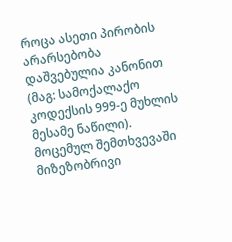როცა ასეთი პირობის არარსებობა დაშვებულია კანონით (მაგ: სამოქალაქო კოდექსის 999-ე მუხლის მესამე ნაწილი). მოცემულ შემთხვევაში მიზეზობრივი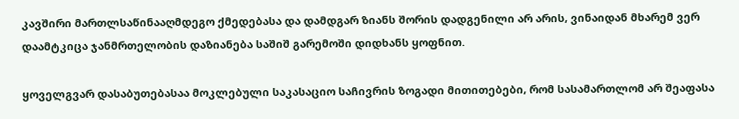კავშირი მართლსაწინააღმდეგო ქმედებასა და დამდგარ ზიანს შორის დადგენილი არ არის, ვინაიდან მხარემ ვერ დაამტკიცა ჯანმრთელობის დაზიანება საშიშ გარემოში დიდხანს ყოფნით.

ყოველგვარ დასაბუთებასაა მოკლებული საკასაციო საჩივრის ზოგადი მითითებები, რომ სასამართლომ არ შეაფასა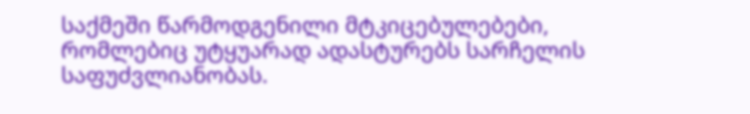საქმეში წარმოდგენილი მტკიცებულებები, რომლებიც უტყუარად ადასტურებს სარჩელის საფუძვლიანობას.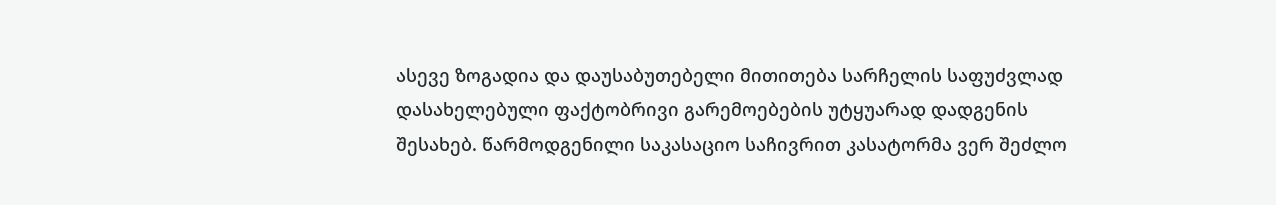ასევე ზოგადია და დაუსაბუთებელი მითითება სარჩელის საფუძვლად დასახელებული ფაქტობრივი გარემოებების უტყუარად დადგენის შესახებ. წარმოდგენილი საკასაციო საჩივრით კასატორმა ვერ შეძლო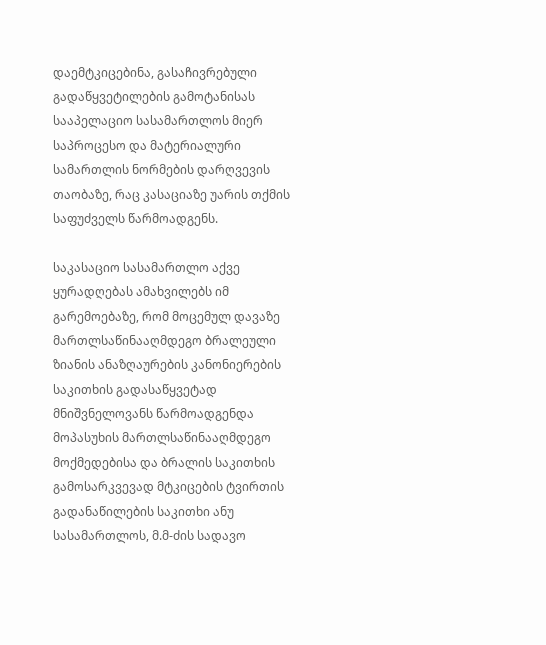დაემტკიცებინა, გასაჩივრებული გადაწყვეტილების გამოტანისას სააპელაციო სასამართლოს მიერ საპროცესო და მატერიალური სამართლის ნორმების დარღვევის თაობაზე, რაც კასაციაზე უარის თქმის საფუძველს წარმოადგენს.

საკასაციო სასამართლო აქვე ყურადღებას ამახვილებს იმ გარემოებაზე, რომ მოცემულ დავაზე მართლსაწინააღმდეგო ბრალეული ზიანის ანაზღაურების კანონიერების საკითხის გადასაწყვეტად მნიშვნელოვანს წარმოადგენდა მოპასუხის მართლსაწინააღმდეგო მოქმედებისა და ბრალის საკითხის გამოსარკვევად მტკიცების ტვირთის გადანაწილების საკითხი ანუ სასამართლოს, მ.მ-ძის სადავო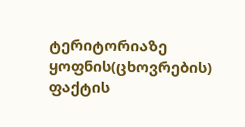ტერიტორიაზე ყოფნის(ცხოვრების) ფაქტის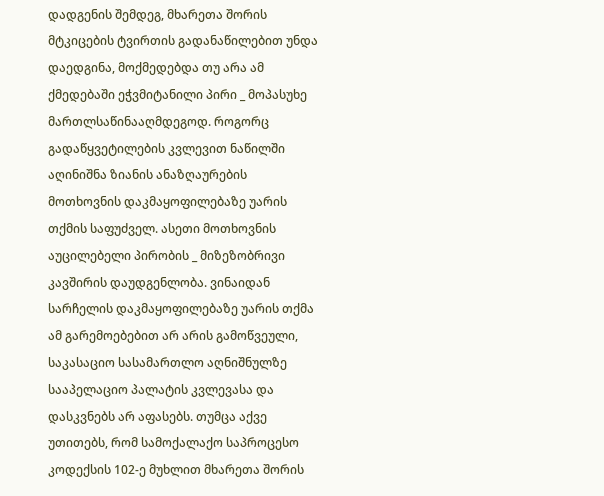დადგენის შემდეგ, მხარეთა შორის მტკიცების ტვირთის გადანაწილებით უნდა დაედგინა, მოქმედებდა თუ არა ამ ქმედებაში ეჭვმიტანილი პირი _ მოპასუხე მართლსაწინააღმდეგოდ. როგორც გადაწყვეტილების კვლევით ნაწილში აღინიშნა ზიანის ანაზღაურების მოთხოვნის დაკმაყოფილებაზე უარის თქმის საფუძველ. ასეთი მოთხოვნის აუცილებელი პირობის _ მიზეზობრივი კავშირის დაუდგენლობა. ვინაიდან სარჩელის დაკმაყოფილებაზე უარის თქმა ამ გარემოებებით არ არის გამოწვეული, საკასაციო სასამართლო აღნიშნულზე სააპელაციო პალატის კვლევასა და დასკვნებს არ აფასებს. თუმცა აქვე უთითებს, რომ სამოქალაქო საპროცესო კოდექსის 102-ე მუხლით მხარეთა შორის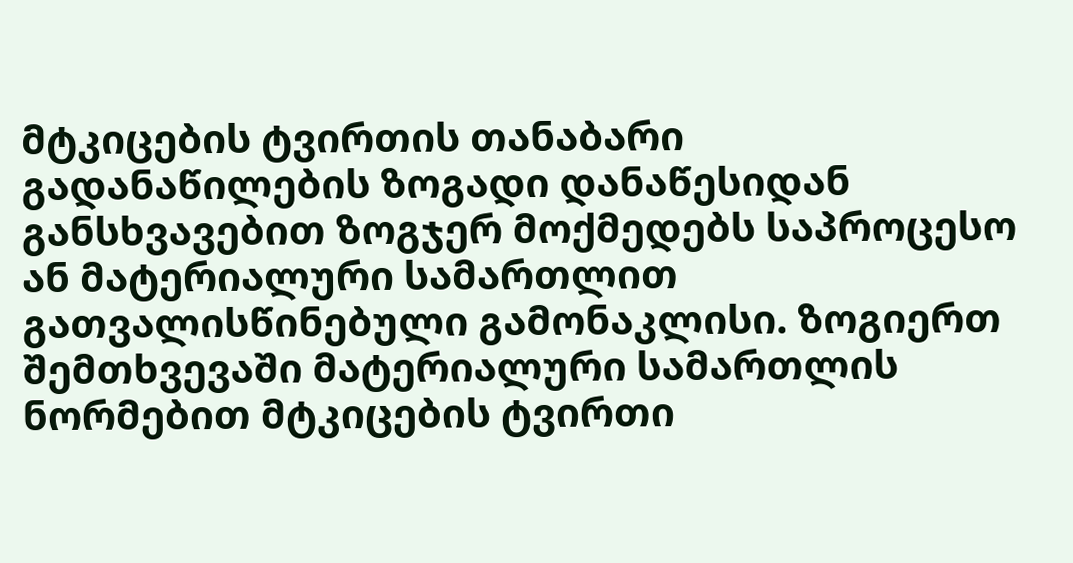მტკიცების ტვირთის თანაბარი გადანაწილების ზოგადი დანაწესიდან განსხვავებით ზოგჯერ მოქმედებს საპროცესო ან მატერიალური სამართლით გათვალისწინებული გამონაკლისი. ზოგიერთ შემთხვევაში მატერიალური სამართლის ნორმებით მტკიცების ტვირთი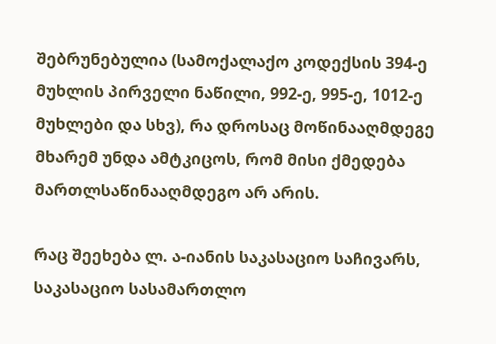შებრუნებულია (სამოქალაქო კოდექსის 394-ე მუხლის პირველი ნაწილი, 992-ე, 995-ე, 1012-ე მუხლები და სხვ), რა დროსაც მოწინააღმდეგე მხარემ უნდა ამტკიცოს, რომ მისი ქმედება მართლსაწინააღმდეგო არ არის.

რაც შეეხება ლ. ა-იანის საკასაციო საჩივარს, საკასაციო სასამართლო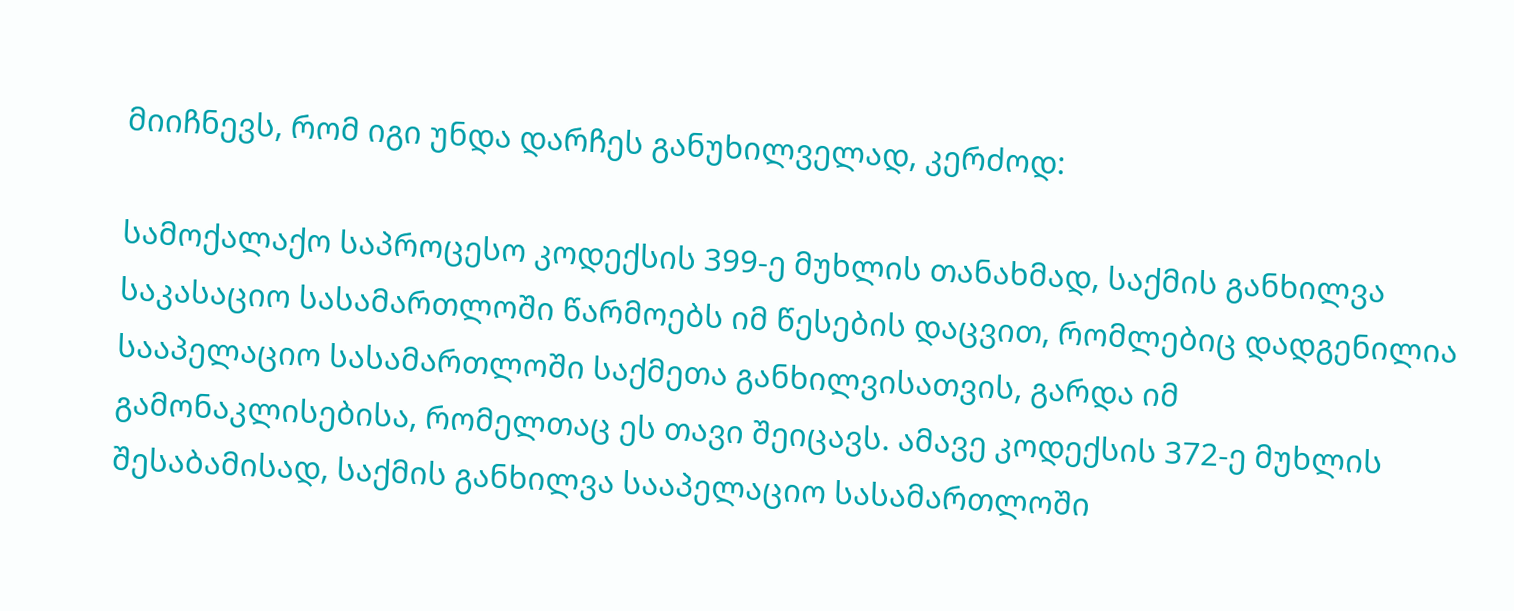მიიჩნევს, რომ იგი უნდა დარჩეს განუხილველად, კერძოდ:

სამოქალაქო საპროცესო კოდექსის 399-ე მუხლის თანახმად, საქმის განხილვა საკასაციო სასამართლოში წარმოებს იმ წესების დაცვით, რომლებიც დადგენილია სააპელაციო სასამართლოში საქმეთა განხილვისათვის, გარდა იმ გამონაკლისებისა, რომელთაც ეს თავი შეიცავს. ამავე კოდექსის 372-ე მუხლის შესაბამისად, საქმის განხილვა სააპელაციო სასამართლოში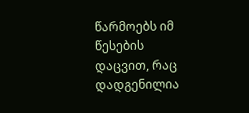წარმოებს იმ წესების დაცვით, რაც დადგენილია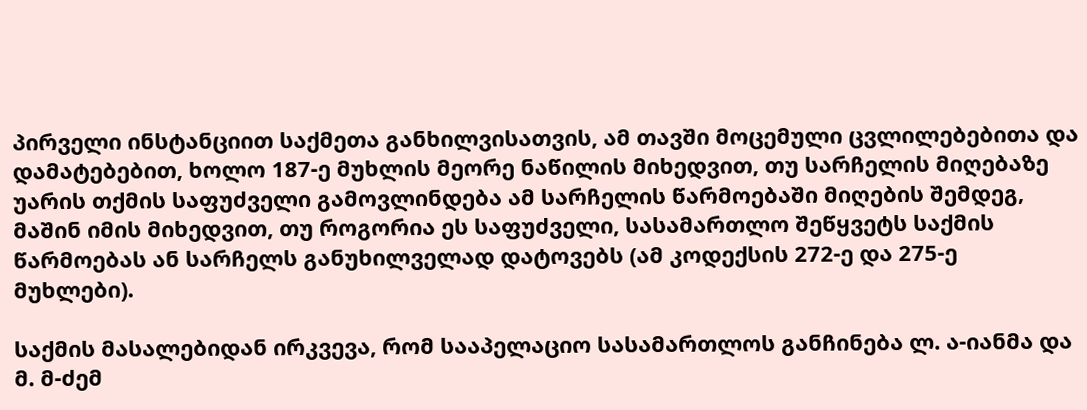პირველი ინსტანციით საქმეთა განხილვისათვის, ამ თავში მოცემული ცვლილებებითა და დამატებებით, ხოლო 187-ე მუხლის მეორე ნაწილის მიხედვით, თუ სარჩელის მიღებაზე უარის თქმის საფუძველი გამოვლინდება ამ სარჩელის წარმოებაში მიღების შემდეგ, მაშინ იმის მიხედვით, თუ როგორია ეს საფუძველი, სასამართლო შეწყვეტს საქმის წარმოებას ან სარჩელს განუხილველად დატოვებს (ამ კოდექსის 272-ე და 275-ე მუხლები).

საქმის მასალებიდან ირკვევა, რომ სააპელაციო სასამართლოს განჩინება ლ. ა-იანმა და მ. მ-ძემ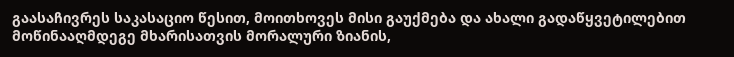გაასაჩივრეს საკასაციო წესით, მოითხოვეს მისი გაუქმება და ახალი გადაწყვეტილებით მოწინააღმდეგე მხარისათვის მორალური ზიანის,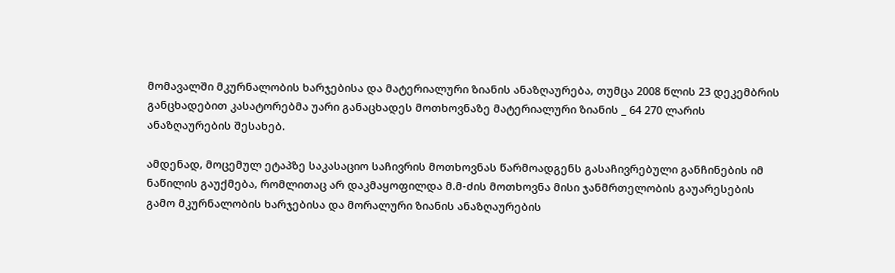მომავალში მკურნალობის ხარჯებისა და მატერიალური ზიანის ანაზღაურება, თუმცა 2008 წლის 23 დეკემბრის განცხადებით კასატორებმა უარი განაცხადეს მოთხოვნაზე მატერიალური ზიანის _ 64 270 ლარის ანაზღაურების შესახებ.

ამდენად, მოცემულ ეტაპზე საკასაციო საჩივრის მოთხოვნას წარმოადგენს გასაჩივრებული განჩინების იმ ნაწილის გაუქმება, რომლითაც არ დაკმაყოფილდა მ.მ-ძის მოთხოვნა მისი ჯანმრთელობის გაუარესების გამო მკურნალობის ხარჯებისა და მორალური ზიანის ანაზღაურების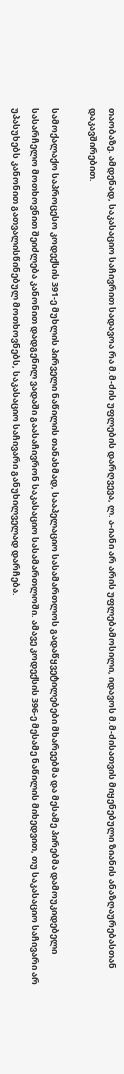თაობაზე. ამდენად, საკასაციო საჩივრით სადავოა რა მ.მ-ძის უფლების დარღვევა, ლ. ა-იანი არ არის უფლებამოსილი, იდავოს მ.მ-ძისათვის მიყენებული ზიანის ანაზღაურებასთან დაკავშირებით.

სამოქალაქო საპროცესო კოდექსის 391-ე მუხლის პირველი ნაწილის თანახმად, სააპელაციო სასამართლოს გადაწყვეტილებები მხარეებმა და მესამე პირებმა დამოუკიდებელი სასარჩელო მოთხოვნით შეიძლება კანონით დადგენილ ვადაში გაასაჩივრონ საკასაციო სასამართლოში. ამავე კოდექსის 396-ე მესამე ნაწილის მიხედვით, თუ საკასაციო საჩივარი არ უპასუხებს კანონით გათვალისწინებულ მოთხოვნებს, საკასაციო საჩივარი განუხილველად დარჩება.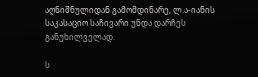აღნიშნულიდან გამომდინარე, ლ.ა-იანის საკასაციო საჩივარი უნდა დარჩეს განუხილველად.

ს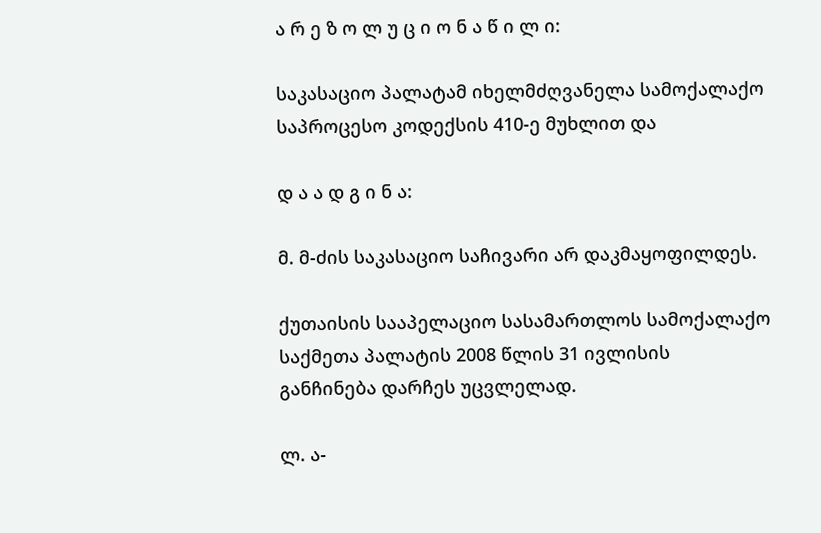ა რ ე ზ ო ლ უ ც ი ო ნ ა წ ი ლ ი:

საკასაციო პალატამ იხელმძღვანელა სამოქალაქო საპროცესო კოდექსის 410-ე მუხლით და

დ ა ა დ გ ი ნ ა:

მ. მ-ძის საკასაციო საჩივარი არ დაკმაყოფილდეს.

ქუთაისის სააპელაციო სასამართლოს სამოქალაქო საქმეთა პალატის 2008 წლის 31 ივლისის განჩინება დარჩეს უცვლელად.

ლ. ა-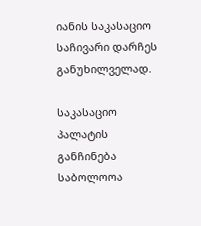იანის საკასაციო საჩივარი დარჩეს განუხილველად.

საკასაციო პალატის განჩინება საბოლოოა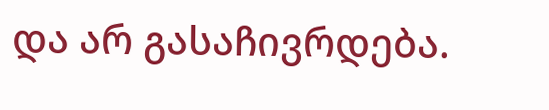და არ გასაჩივრდება.